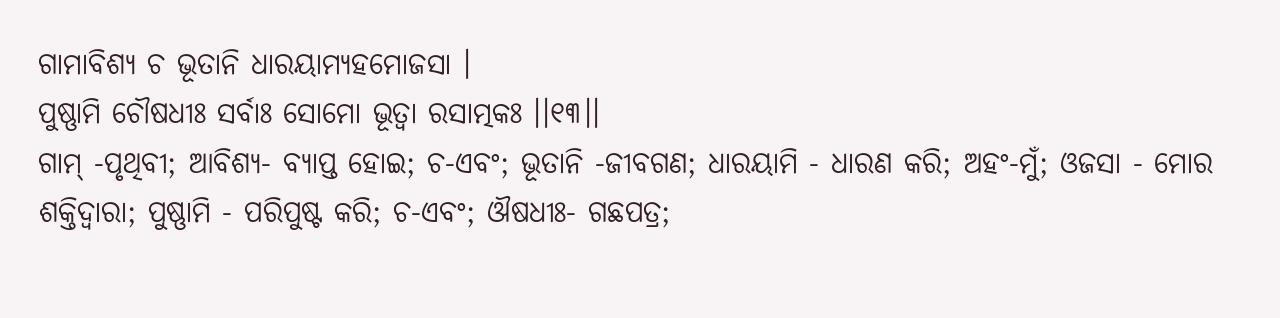ଗାମାବିଶ୍ୟ ଚ ଭୂତାନି ଧାରୟାମ୍ୟହମୋଜସା ।
ପୁଷ୍ଣାମି ଚୌଷଧୀଃ ସର୍ବାଃ ସୋମୋ ଭୂତ୍ୱା ରସାତ୍ମକଃ ।।୧୩।।
ଗାମ୍ -ପୃଥିବୀ; ଆବିଶ୍ୟ- ବ୍ୟାପ୍ତ ହୋଇ; ଚ-ଏବଂ; ଭୂତାନି -ଜୀବଗଣ; ଧାରୟାମି - ଧାରଣ କରି; ଅହଂ-ମୁଁ; ଓଜସା - ମୋର ଶକ୍ତିଦ୍ୱାରା; ପୁଷ୍ଣାମି - ପରିପୁଷ୍ଟ କରି; ଚ-ଏବଂ; ଔଷଧୀଃ- ଗଛପତ୍ର;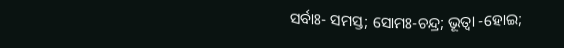ସର୍ବାଃ- ସମସ୍ତ; ସୋମଃ-ଚନ୍ଦ୍ର; ଭୂତ୍ୱା -ହୋଇ;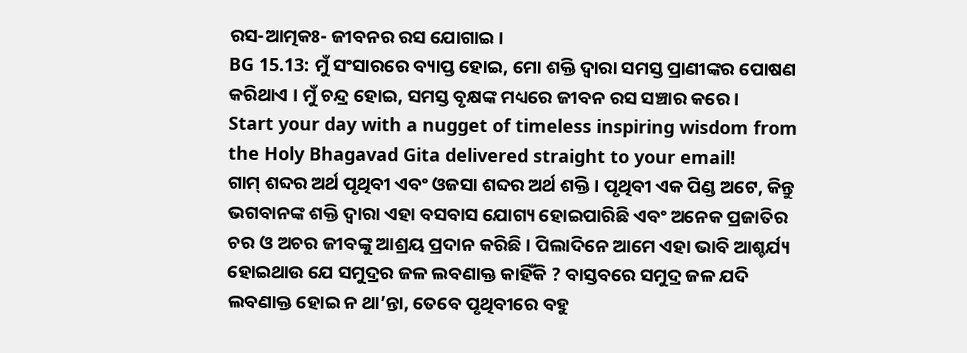ରସ-ଆତ୍ମକଃ- ଜୀବନର ରସ ଯୋଗାଇ ।
BG 15.13: ମୁଁ ସଂସାରରେ ବ୍ୟାପ୍ତ ହୋଇ, ମୋ ଶକ୍ତି ଦ୍ୱାରା ସମସ୍ତ ପ୍ରାଣୀଙ୍କର ପୋଷଣ କରିଥାଏ । ମୁଁ ଚନ୍ଦ୍ର ହୋଇ, ସମସ୍ତ ବୃକ୍ଷଙ୍କ ମଧ୍ୟରେ ଜୀବନ ରସ ସଞ୍ଚାର କରେ ।
Start your day with a nugget of timeless inspiring wisdom from the Holy Bhagavad Gita delivered straight to your email!
ଗାମ୍ ଶବ୍ଦର ଅର୍ଥ ପୃଥିବୀ ଏବଂ ଓଜସା ଶବ୍ଦର ଅର୍ଥ ଶକ୍ତି । ପୃଥିବୀ ଏକ ପିଣ୍ଡ ଅଟେ, କିନ୍ତୁ ଭଗବାନଙ୍କ ଶକ୍ତି ଦ୍ୱାରା ଏହା ବସବାସ ଯୋଗ୍ୟ ହୋଇପାରିଛି ଏବଂ ଅନେକ ପ୍ରଜାତିର ଚର ଓ ଅଚର ଜୀବଙ୍କୁ ଆଶ୍ରୟ ପ୍ରଦାନ କରିଛି । ପିଲାଦିନେ ଆମେ ଏହା ଭାବି ଆଶ୍ଚର୍ଯ୍ୟ ହୋଇଥାଉ ଯେ ସମୁଦ୍ରର ଜଳ ଲବଣାକ୍ତ କାହିଁକି ? ବାସ୍ତବରେ ସମୁଦ୍ର ଜଳ ଯଦି ଲବଣାକ୍ତ ହୋଇ ନ ଥା’ନ୍ତା, ତେବେ ପୃଥିବୀରେ ବହୁ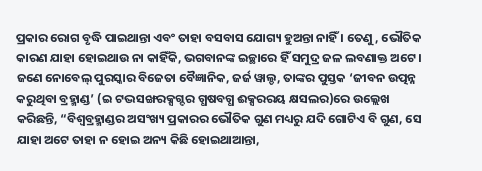ପ୍ରକାର ରୋଗ ବୃଦ୍ଧି ପାଇଥାନ୍ତା ଏବଂ ତାହା ବସବାସ ଯୋଗ୍ୟ ହୁଅନ୍ତା ନାହିଁ । ତେଣୁ, ଭୌତିକ କାରଣ ଯାହା ହୋଇଥାଉ ନା କାହିଁକି, ଭଗବାନଙ୍କ ଇଚ୍ଛାରେ ହିଁ ସମୁଦ୍ର ଜଳ ଲବଣାକ୍ତ ଅଟେ । ଜଣେ ନୋବେଲ୍ ପୁରସ୍କାର ବିଜେତା ବୈଜ୍ଞାନିକ, ଜର୍ଜ ୱାଲ୍ଡ, ତାଙ୍କର ପୁସ୍ତକ ‘ଜୀବନ ଉତ୍ପନ୍ନ କରୁଥିବା ବ୍ରହ୍ମାଣ୍ଡ’ (ଇ ଟଦ୍ଭସଙ୍ଖରକ୍ସଗ୍ଦର ଗ୍ଧଷବଗ୍ଧ ଈକ୍ସରରୟ କ୍ଷସଲର)ରେ ଉଲ୍ଲେଖ କରିଛନ୍ତି, “ବିଶ୍ୱବ୍ରହ୍ମାଣ୍ଡର ଅସଂଖ୍ୟ ପ୍ରକାରର ଭୌତିକ ଗୁଣ ମଧ୍ୟରୁ ଯଦି ଗୋଟିଏ ବି ଗୁଣ, ସେ ଯାହା ଅଟେ ତାହା ନ ହୋଇ ଅନ୍ୟ କିଛି ହୋଇଥାଆନ୍ତା,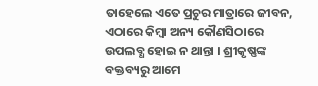ତାହେଲେ ଏତେ ପ୍ରଚୁର ମାତ୍ରାରେ ଜୀବନ, ଏଠାରେ କିମ୍ବା ଅନ୍ୟ କୌଣସିଠାରେ ଉପଲବ୍ଧ ହୋଇ ନ ଥାନ୍ତା । ଶ୍ରୀକୃଷ୍ଣଙ୍କ ବକ୍ତବ୍ୟରୁ ଆମେ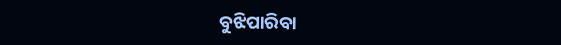ବୁଝିପାରିବା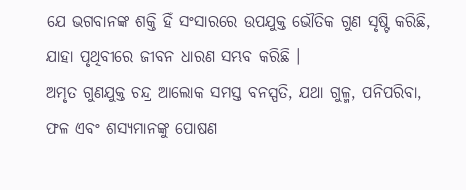ଯେ ଭଗବାନଙ୍କ ଶକ୍ତି ହିଁ ସଂସାରରେ ଉପଯୁକ୍ତ ଭୌତିକ ଗୁଣ ସୃଷ୍ଟି କରିଛି, ଯାହା ପୃଥିବୀରେ ଜୀବନ ଧାରଣ ସମ୍ଭବ କରିଛି ।
ଅମୃତ ଗୁଣଯୁକ୍ତ ଚନ୍ଦ୍ର ଆଲୋକ ସମସ୍ତ ବନସ୍ପତି, ଯଥା ଗୁଳ୍ମ, ପନିପରିବା, ଫଳ ଏବଂ ଶସ୍ୟମାନଙ୍କୁ ପୋଷଣ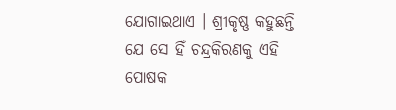ଯୋଗାଇଥାଏ । ଶ୍ରୀକୃଷ୍ଣ କହୁଛନ୍ତି ଯେ ସେ ହିଁ ଚନ୍ଦ୍ରକିରଣକୁ ଏହି ପୋଷକ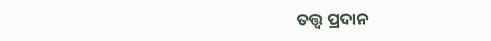ତତ୍ତ୍ୱ ପ୍ରଦାନ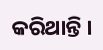କରିଥାନ୍ତି ।